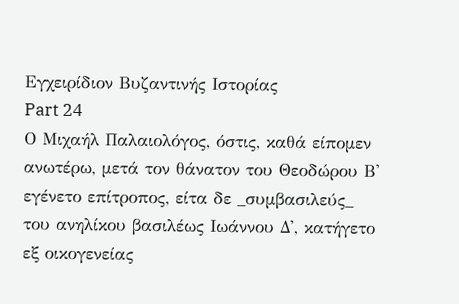Εγχειρίδιον Βυζαντινής Ιστορίας
Part 24
Ο Μιχαήλ Παλαιολόγος, όστις, καθά είπομεν ανωτέρω, μετά τον θάνατον του Θεοδώρου Β' εγένετο επίτροπος, είτα δε _συμβασιλεύς_ του ανηλίκου βασιλέως Ιωάννου Δ', κατήγετο εξ οικογενείας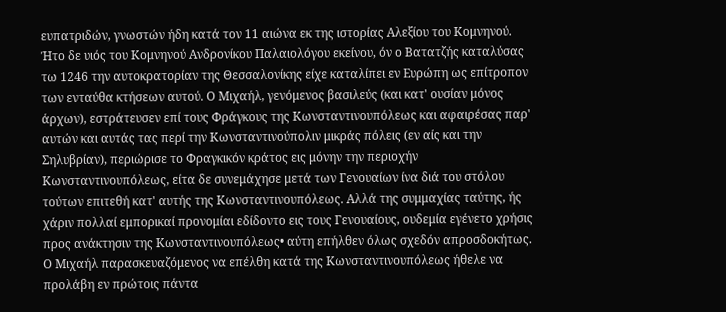ευπατριδών, γνωστών ήδη κατά τον 11 αιώνα εκ της ιστορίας Αλεξίου του Κομνηνού. Ήτο δε υιός του Κομνηνού Ανδρονίκου Παλαιολόγου εκείνου, όν ο Βατατζής καταλύσας τω 1246 την αυτοκρατορίαν της Θεσσαλονίκης είχε καταλίπει εν Ευρώπη ως επίτροπον των ενταύθα κτήσεων αυτού. Ο Μιχαήλ, γενόμενος βασιλεύς (και κατ' ουσίαν μόνος άρχων), εστράτευσεν επί τους Φράγκους της Κωνσταντινουπόλεως και αφαιρέσας παρ' αυτών και αυτάς τας περί την Κωνσταντινούπολιν μικράς πόλεις (εν αίς και την Σηλυβρίαν), περιώρισε το Φραγκικόν κράτος εις μόνην την περιοχήν Κωνσταντινουπόλεως, είτα δε συνεμάχησε μετά των Γενουαίων ίνα διά του στόλου τούτων επιτεθή κατ' αυτής της Κωνσταντινουπόλεως. Αλλά της συμμαχίας ταύτης, ής χάριν πολλαί εμπορικαί προνομίαι εδίδοντο εις τους Γενουαίους, ουδεμία εγένετο χρήσις προς ανάκτησιν της Κωνσταντινουπόλεως• αύτη επήλθεν όλως σχεδόν απροσδοκήτως. Ο Μιχαήλ παρασκευαζόμενος να επέλθη κατά της Κωνσταντινουπόλεως ήθελε να προλάβη εν πρώτοις πάντα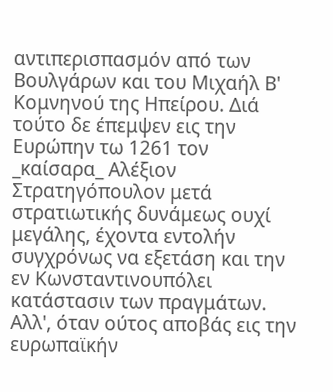αντιπερισπασμόν από των Βουλγάρων και του Μιχαήλ Β' Κομνηνού της Ηπείρου. Διά τούτο δε έπεμψεν εις την Ευρώπην τω 1261 τον _καίσαρα_ Αλέξιον Στρατηγόπουλον μετά στρατιωτικής δυνάμεως ουχί μεγάλης, έχοντα εντολήν συγχρόνως να εξετάση και την εν Κωνσταντινουπόλει κατάστασιν των πραγμάτων. Αλλ', όταν ούτος αποβάς εις την ευρωπαϊκήν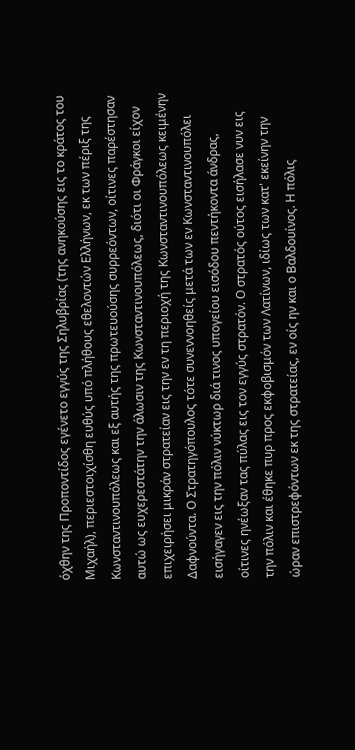όχθην της Προποντίδος εγένετο εγγύς της Σηλυβρίας (της ανηκούσης εις το κράτος του Μιχαήλ), περιεστοιχίσθη ευθύς υπό πλήθους εθελοντών Ελλήνων, εκ των πέριξ της Κωνσταντινουπόλεως και εξ αυτής της πρωτευούσης συρρεόντων, οίτινες παρέστησαν αυτώ ως ευχερεστάτην την άλωσιν της Κωνσταντινουπόλεως, διότι οι Φράγκοι είχον επιχειρήσει μικράν στρατείαν εις την εν τη περιοχή της Κωνσταντινουπόλεως κειμένην Δαφνούντα. Ο Στρατηγόπουλος τότε συνεννοηθείς μετά των εν Κωνσταντινουπόλει εισήγαγεν εις την πόλιν νύκτωρ διά τινος υπογείου εισόδου πεντήκοντα άνδρας, οίτινες ηνέωξαν τας πύλας εις τον εγγύς στρατόν. Ο στρατός ούτος εισήλασε νυν εις την πόλιν και έθηκε πυρ προς εκφοβισμόν των Λατίνων, ιδίως των κατ' εκείνην την ώραν επιστρεφόντων εκ της στρατείας, εν οίς ην και ο Βαλδουίνος. Η πόλις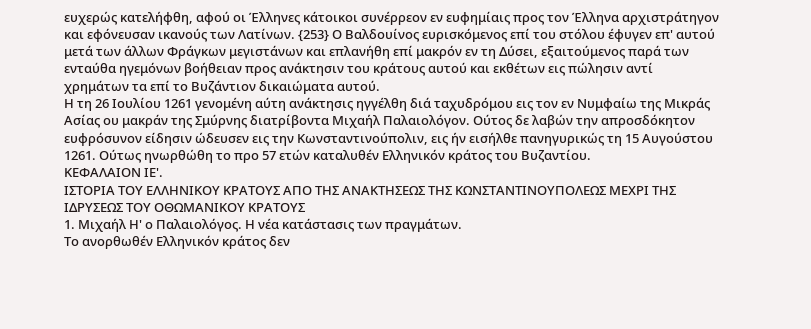ευχερώς κατελήφθη, αφού οι Έλληνες κάτοικοι συνέρρεον εν ευφημίαις προς τον Έλληνα αρχιστράτηγον και εφόνευσαν ικανούς των Λατίνων. {253} Ο Βαλδουίνος ευρισκόμενος επί του στόλου έφυγεν επ' αυτού μετά των άλλων Φράγκων μεγιστάνων και επλανήθη επί μακρόν εν τη Δύσει, εξαιτούμενος παρά των ενταύθα ηγεμόνων βοήθειαν προς ανάκτησιν του κράτους αυτού και εκθέτων εις πώλησιν αντί χρημάτων τα επί το Βυζάντιον δικαιώματα αυτού.
Η τη 26 Ιουλίου 1261 γενομένη αύτη ανάκτησις ηγγέλθη διά ταχυδρόμου εις τον εν Νυμφαίω της Μικράς Ασίας ου μακράν της Σμύρνης διατρίβοντα Μιχαήλ Παλαιολόγον. Ούτος δε λαβών την απροσδόκητον ευφρόσυνον είδησιν ώδευσεν εις την Κωνσταντινούπολιν, εις ήν εισήλθε πανηγυρικώς τη 15 Αυγούστου 1261. Ούτως ηνωρθώθη το προ 57 ετών καταλυθέν Ελληνικόν κράτος του Βυζαντίου.
ΚΕΦΑΛΑΙΟΝ ΙΕ'.
ΙΣΤΟΡΙΑ ΤΟΥ ΕΛΛΗΝΙΚΟΥ ΚΡΑΤΟΥΣ ΑΠΟ ΤΗΣ ΑΝΑΚΤΗΣΕΩΣ ΤΗΣ ΚΩΝΣΤΑΝΤΙΝΟΥΠΟΛΕΩΣ ΜΕΧΡΙ ΤΗΣ ΙΔΡΥΣΕΩΣ ΤΟΥ ΟΘΩΜΑΝΙΚΟΥ ΚΡΑΤΟΥΣ
1. Μιχαήλ Η' ο Παλαιολόγος. Η νέα κατάστασις των πραγμάτων.
Το ανορθωθέν Ελληνικόν κράτος δεν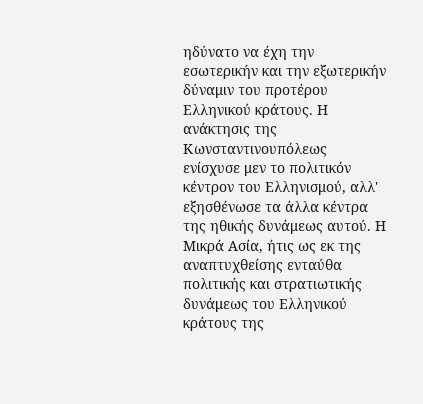ηδύνατο να έχη την εσωτερικήν και την εξωτερικήν δύναμιν του προτέρου Ελληνικού κράτους. Η ανάκτησις της Κωνσταντινουπόλεως ενίσχυσε μεν το πολιτικόν κέντρον του Ελληνισμού, αλλ' εξησθένωσε τα άλλα κέντρα της ηθικής δυνάμεως αυτού. Η Μικρά Ασία, ήτις ως εκ της αναπτυχθείσης ενταύθα πολιτικής και στρατιωτικής δυνάμεως του Ελληνικού κράτους της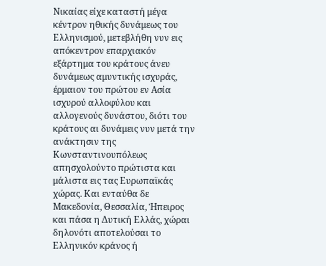Νικαίας είχε καταστή μέγα κέντρον ηθικής δυνάμεως του Ελληνισμού, μετεβλήθη νυν εις απόκεντρον επαρχιακόν εξάρτημα του κράτους άνευ δυνάμεως αμυντικής ισχυράς, έρμαιον του πρώτου εν Ασία ισχυρού αλλοφύλου και αλλογενούς δυνάστου, διότι του κράτους αι δυνάμεις νυν μετά την ανάκτησιν της Κωνσταντινουπόλεως απησχολούντο πρώτιστα και μάλιστα εις τας Ευρωπαϊκάς χώρας. Και ενταύθα δε Μακεδονία, Θεσσαλία, Ήπειρος και πάσα η Δυτική Ελλάς, χώραι δηλονότι αποτελούσαι το Ελληνικόν κράνος ή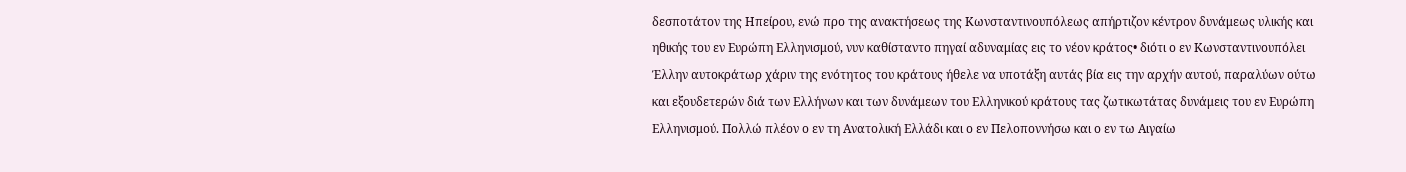δεσποτάτον της Ηπείρου, ενώ προ της ανακτήσεως της Κωνσταντινουπόλεως απήρτιζον κέντρον δυνάμεως υλικής και ηθικής του εν Ευρώπη Ελληνισμού, νυν καθίσταντο πηγαί αδυναμίας εις το νέον κράτος• διότι ο εν Κωνσταντινουπόλει Έλλην αυτοκράτωρ χάριν της ενότητος του κράτους ήθελε να υποτάξη αυτάς βία εις την αρχήν αυτού, παραλύων ούτω και εξουδετερών διά των Ελλήνων και των δυνάμεων του Ελληνικού κράτους τας ζωτικωτάτας δυνάμεις του εν Ευρώπη Ελληνισμού. Πολλώ πλέον ο εν τη Ανατολική Ελλάδι και ο εν Πελοποννήσω και ο εν τω Αιγαίω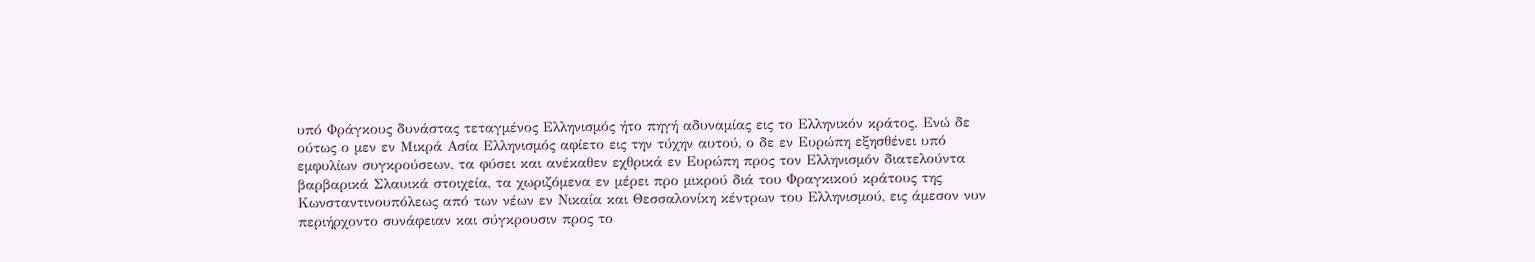υπό Φράγκους δυνάστας τεταγμένος Ελληνισμός ήτο πηγή αδυναμίας εις το Ελληνικόν κράτος. Ενώ δε ούτως ο μεν εν Μικρά Ασία Ελληνισμός αφίετο εις την τύχην αυτού, ο δε εν Ευρώπη εξησθένει υπό εμφυλίων συγκρούσεων, τα φύσει και ανέκαθεν εχθρικά εν Ευρώπη προς τον Ελληνισμόν διατελούντα βαρβαρικά Σλαυικά στοιχεία, τα χωριζόμενα εν μέρει προ μικρού διά του Φραγκικού κράτους της Κωνσταντινουπόλεως από των νέων εν Νικαία και Θεσσαλονίκη κέντρων του Ελληνισμού, εις άμεσον νυν περιήρχοντο συνάφειαν και σύγκρουσιν προς το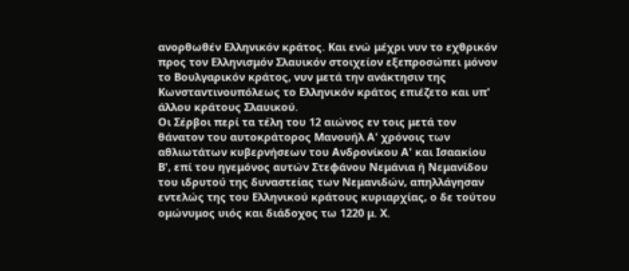ανορθωθέν Ελληνικόν κράτος. Και ενώ μέχρι νυν το εχθρικόν προς τον Ελληνισμόν Σλαυικόν στοιχείον εξεπροσώπει μόνον το Βουλγαρικόν κράτος, νυν μετά την ανάκτησιν της Κωνσταντινουπόλεως το Ελληνικόν κράτος επιέζετο και υπ' άλλου κράτους Σλαυικού.
Οι Σέρβοι περί τα τέλη του 12 αιώνος εν τοις μετά τον θάνατον του αυτοκράτορος Μανουήλ Α' χρόνοις των αθλιωτάτων κυβερνήσεων του Ανδρονίκου Α' και Ισαακίου Β', επί του ηγεμόνος αυτών Στεφάνου Νεμάνια ή Νεμανίδου του ιδρυτού της δυναστείας των Νεμανιδών, απηλλάγησαν εντελώς της του Ελληνικού κράτους κυριαρχίας, ο δε τούτου ομώνυμος υιός και διάδοχος τω 1220 μ. Χ.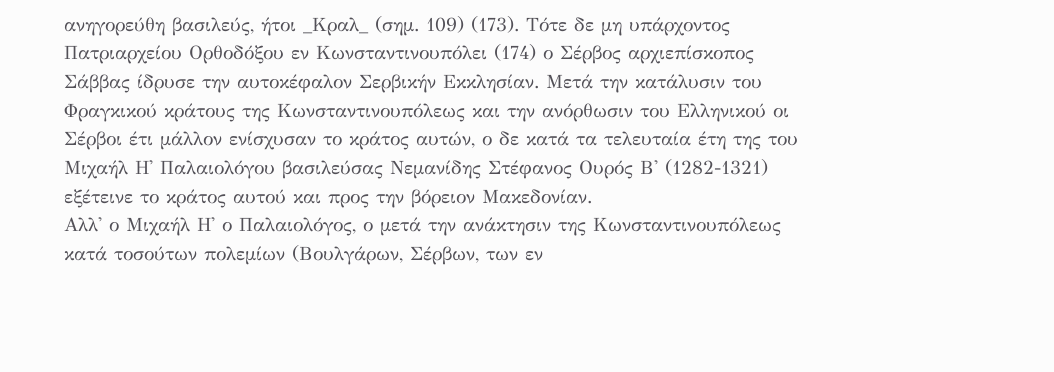ανηγορεύθη βασιλεύς, ήτοι _Κραλ_ (σημ. 109) (173). Τότε δε μη υπάρχοντος Πατριαρχείου Ορθοδόξου εν Κωνσταντινουπόλει (174) ο Σέρβος αρχιεπίσκοπος Σάββας ίδρυσε την αυτοκέφαλον Σερβικήν Εκκλησίαν. Μετά την κατάλυσιν του Φραγκικού κράτους της Κωνσταντινουπόλεως και την ανόρθωσιν του Ελληνικού οι Σέρβοι έτι μάλλον ενίσχυσαν το κράτος αυτών, ο δε κατά τα τελευταία έτη της του Μιχαήλ Η' Παλαιολόγου βασιλεύσας Νεμανίδης Στέφανος Ουρός Β' (1282-1321) εξέτεινε το κράτος αυτού και προς την βόρειον Μακεδονίαν.
Αλλ' ο Μιχαήλ Η' ο Παλαιολόγος, ο μετά την ανάκτησιν της Κωνσταντινουπόλεως κατά τοσούτων πολεμίων (Βουλγάρων, Σέρβων, των εν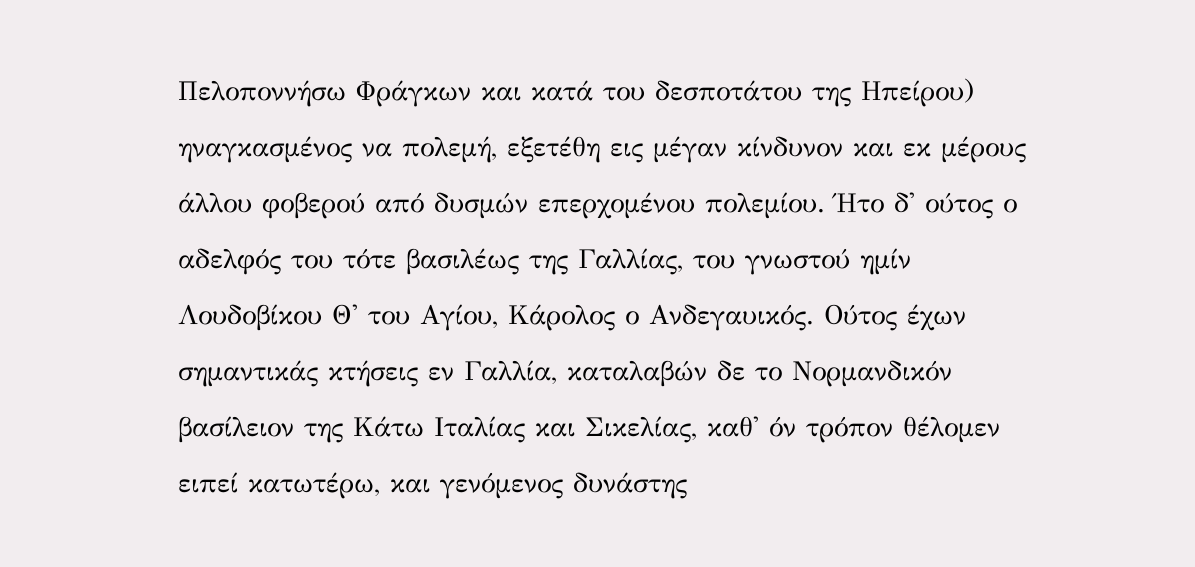Πελοποννήσω Φράγκων και κατά του δεσποτάτου της Ηπείρου) ηναγκασμένος να πολεμή, εξετέθη εις μέγαν κίνδυνον και εκ μέρους άλλου φοβερού από δυσμών επερχομένου πολεμίου. Ήτο δ' ούτος ο αδελφός του τότε βασιλέως της Γαλλίας, του γνωστού ημίν Λουδοβίκου Θ' του Αγίου, Κάρολος ο Ανδεγαυικός. Ούτος έχων σημαντικάς κτήσεις εν Γαλλία, καταλαβών δε το Νορμανδικόν βασίλειον της Κάτω Ιταλίας και Σικελίας, καθ' όν τρόπον θέλομεν ειπεί κατωτέρω, και γενόμενος δυνάστης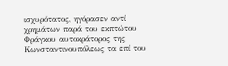ισχυρότατος, ηγόρασεν αντί χρημάτων παρά του εκπτώτου Φράγκου αυτοκράτορος της Κωνσταντινουπόλεως τα επί του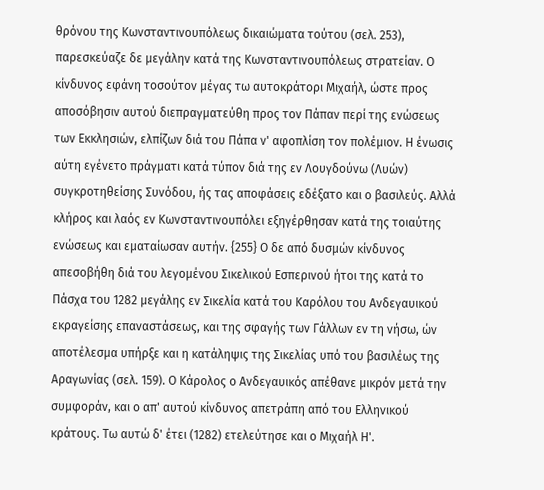θρόνου της Κωνσταντινουπόλεως δικαιώματα τούτου (σελ. 253), παρεσκεύαζε δε μεγάλην κατά της Κωνσταντινουπόλεως στρατείαν. Ο κίνδυνος εφάνη τοσούτον μέγας τω αυτοκράτορι Μιχαήλ, ώστε προς αποσόβησιν αυτού διεπραγματεύθη προς τον Πάπαν περί της ενώσεως των Εκκλησιών, ελπίζων διά του Πάπα ν' αφοπλίση τον πολέμιον. Η ένωσις αύτη εγένετο πράγματι κατά τύπον διά της εν Λουγδούνω (Λυών) συγκροτηθείσης Συνόδου, ής τας αποφάσεις εδέξατο και ο βασιλεύς. Αλλά κλήρος και λαός εν Κωνσταντινουπόλει εξηγέρθησαν κατά της τοιαύτης ενώσεως και εματαίωσαν αυτήν. {255} Ο δε από δυσμών κίνδυνος απεσοβήθη διά του λεγομένου Σικελικού Εσπερινού ήτοι της κατά το Πάσχα του 1282 μεγάλης εν Σικελία κατά του Καρόλου του Ανδεγαυικού εκραγείσης επαναστάσεως, και της σφαγής των Γάλλων εν τη νήσω, ών αποτέλεσμα υπήρξε και η κατάληψις της Σικελίας υπό του βασιλέως της Αραγωνίας (σελ. 159). Ο Κάρολος ο Ανδεγαυικός απέθανε μικρόν μετά την συμφοράν, και ο απ' αυτού κίνδυνος απετράπη από του Ελληνικού κράτους. Τω αυτώ δ' έτει (1282) ετελεύτησε και ο Μιχαήλ Η'.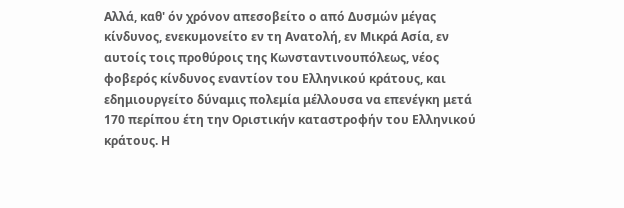Αλλά, καθ' όν χρόνον απεσοβείτο ο από Δυσμών μέγας κίνδυνος, ενεκυμονείτο εν τη Ανατολή, εν Μικρά Ασία, εν αυτοίς τοις προθύροις της Κωνσταντινουπόλεως, νέος φοβερός κίνδυνος εναντίον του Ελληνικού κράτους, και εδημιουργείτο δύναμις πολεμία μέλλουσα να επενέγκη μετά 170 περίπου έτη την Οριστικήν καταστροφήν του Ελληνικού κράτους. Η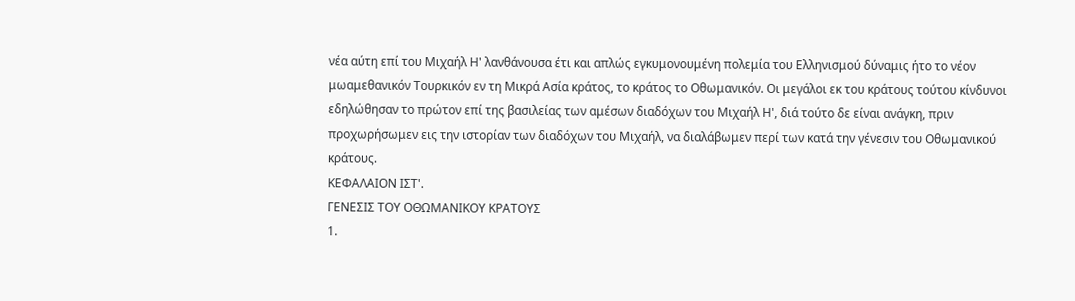νέα αύτη επί του Μιχαήλ Η' λανθάνουσα έτι και απλώς εγκυμονουμένη πολεμία του Ελληνισμού δύναμις ήτο το νέον μωαμεθανικόν Τουρκικόν εν τη Μικρά Ασία κράτος, το κράτος το Οθωμανικόν. Οι μεγάλοι εκ του κράτους τούτου κίνδυνοι εδηλώθησαν το πρώτον επί της βασιλείας των αμέσων διαδόχων του Μιχαήλ Η', διά τούτο δε είναι ανάγκη, πριν προχωρήσωμεν εις την ιστορίαν των διαδόχων του Μιχαήλ, να διαλάβωμεν περί των κατά την γένεσιν του Οθωμανικού κράτους.
ΚΕΦΑΛΑΙΟΝ ΙΣΤ'.
ΓΕΝΕΣΙΣ ΤΟΥ ΟΘΩΜΑΝΙΚΟΥ ΚΡΑΤΟΥΣ
1.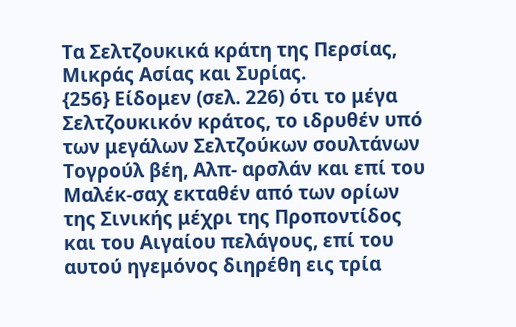Τα Σελτζουκικά κράτη της Περσίας, Μικράς Ασίας και Συρίας.
{256} Είδομεν (σελ. 226) ότι το μέγα Σελτζουκικόν κράτος, το ιδρυθέν υπό των μεγάλων Σελτζούκων σουλτάνων Τογρούλ βέη, Αλπ- αρσλάν και επί του Μαλέκ-σαχ εκταθέν από των ορίων της Σινικής μέχρι της Προποντίδος και του Αιγαίου πελάγους, επί του αυτού ηγεμόνος διηρέθη εις τρία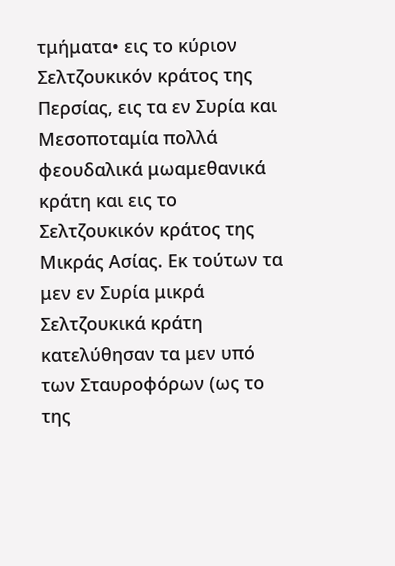τμήματα• εις το κύριον Σελτζουκικόν κράτος της Περσίας, εις τα εν Συρία και Μεσοποταμία πολλά φεουδαλικά μωαμεθανικά κράτη και εις το Σελτζουκικόν κράτος της Μικράς Ασίας. Εκ τούτων τα μεν εν Συρία μικρά Σελτζουκικά κράτη κατελύθησαν τα μεν υπό των Σταυροφόρων (ως το της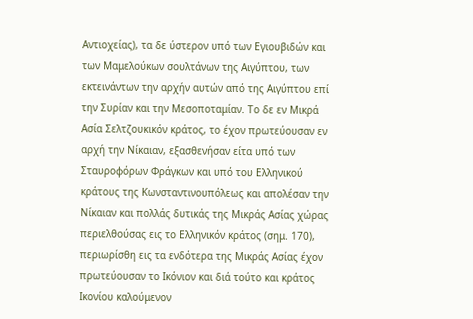Αντιοχείας), τα δε ύστερον υπό των Εγιουβιδών και των Μαμελούκων σουλτάνων της Αιγύπτου, των εκτεινάντων την αρχήν αυτών από της Αιγύπτου επί την Συρίαν και την Μεσοποταμίαν. Το δε εν Μικρά Ασία Σελτζουκικόν κράτος, το έχον πρωτεύουσαν εν αρχή την Νίκαιαν, εξασθενήσαν είτα υπό των Σταυροφόρων Φράγκων και υπό του Ελληνικού κράτους της Κωνσταντινουπόλεως και απολέσαν την Νίκαιαν και πολλάς δυτικάς της Μικράς Ασίας χώρας περιελθούσας εις το Ελληνικόν κράτος (σημ. 170), περιωρίσθη εις τα ενδότερα της Μικράς Ασίας έχον πρωτεύουσαν το Ικόνιον και διά τούτο και κράτος Ικονίου καλούμενον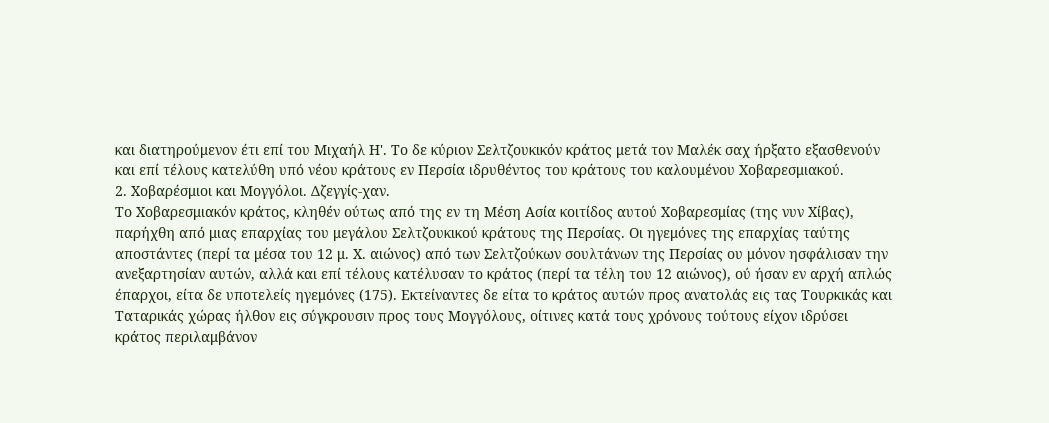και διατηρούμενον έτι επί του Μιχαήλ Η'. Το δε κύριον Σελτζουκικόν κράτος μετά τον Μαλέκ σαχ ήρξατο εξασθενούν και επί τέλους κατελύθη υπό νέου κράτους εν Περσία ιδρυθέντος του κράτους του καλουμένου Χοβαρεσμιακού.
2. Χοβαρέσμιοι και Μογγόλοι. Δζεγγίς-χαν.
Το Χοβαρεσμιακόν κράτος, κληθέν ούτως από της εν τη Μέση Ασία κοιτίδος αυτού Χοβαρεσμίας (της νυν Χίβας), παρήχθη από μιας επαρχίας του μεγάλου Σελτζουκικού κράτους της Περσίας. Οι ηγεμόνες της επαρχίας ταύτης αποστάντες (περί τα μέσα του 12 μ. Χ. αιώνος) από των Σελτζούκων σουλτάνων της Περσίας ου μόνον ησφάλισαν την ανεξαρτησίαν αυτών, αλλά και επί τέλους κατέλυσαν το κράτος (περί τα τέλη του 12 αιώνος), ού ήσαν εν αρχή απλώς έπαρχοι, είτα δε υποτελείς ηγεμόνες (175). Εκτείναντες δε είτα το κράτος αυτών προς ανατολάς εις τας Τουρκικάς και Ταταρικάς χώρας ήλθον εις σύγκρουσιν προς τους Μογγόλους, οίτινες κατά τους χρόνους τούτους είχον ιδρύσει κράτος περιλαμβάνον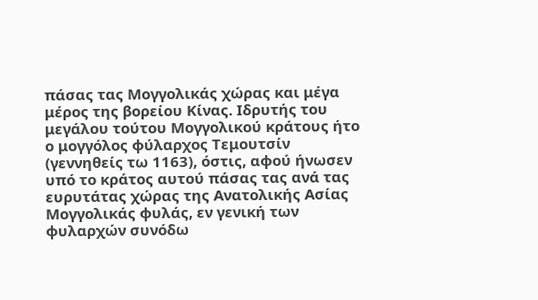πάσας τας Μογγολικάς χώρας και μέγα μέρος της βορείου Κίνας. Ιδρυτής του μεγάλου τούτου Μογγολικού κράτους ήτο ο μογγόλος φύλαρχος Τεμουτσίν (γεννηθείς τω 1163), όστις, αφού ήνωσεν υπό το κράτος αυτού πάσας τας ανά τας ευρυτάτας χώρας της Ανατολικής Ασίας Μογγολικάς φυλάς, εν γενική των φυλαρχών συνόδω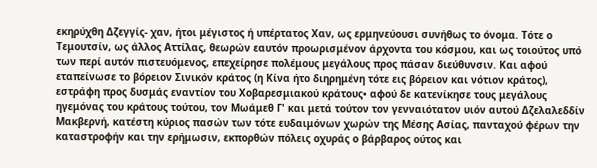εκηρύχθη Δζεγγίς- χαν, ήτοι μέγιστος ή υπέρτατος Χαν, ως ερμηνεύουσι συνήθως το όνομα. Τότε ο Τεμουτσίν, ως άλλος Αττίλας, θεωρών εαυτόν προωρισμένον άρχοντα του κόσμου, και ως τοιούτος υπό των περί αυτόν πιστευόμενος, επεχείρησε πολέμους μεγάλους προς πάσαν διεύθυνσιν. Και αφού εταπείνωσε το βόρειον Σινικόν κράτος (η Κίνα ήτο διηρημένη τότε εις βόρειον και νότιον κράτος), εστράφη προς δυσμάς εναντίον του Χοβαρεσμιακού κράτους• αφού δε κατενίκησε τους μεγάλους ηγεμόνας του κράτους τούτου, τον Μωάμεθ Γ' και μετά τούτον τον γενναιότατον υιόν αυτού Δζελαλεδδίν Μακβερνή, κατέστη κύριος πασών των τότε ευδαιμόνων χωρών της Μέσης Ασίας, πανταχού φέρων την καταστροφήν και την ερήμωσιν, εκπορθών πόλεις οχυράς ο βάρβαρος ούτος και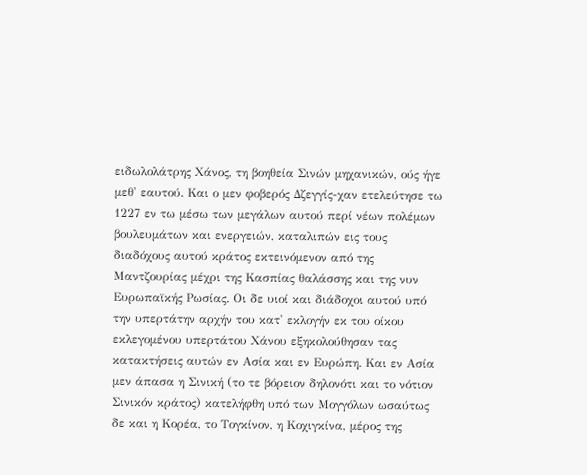ειδωλολάτρης Χάνος, τη βοηθεία Σινών μηχανικών, ούς ήγε μεθ' εαυτού. Και ο μεν φοβερός Δζεγγίς-χαν ετελεύτησε τω 1227 εν τω μέσω των μεγάλων αυτού περί νέων πολέμων βουλευμάτων και ενεργειών, καταλιπών εις τους διαδόχους αυτού κράτος εκτεινόμενον από της Μαντζουρίας μέχρι της Κασπίας θαλάσσης και της νυν Ευρωπαϊκής Ρωσίας. Οι δε υιοί και διάδοχοι αυτού υπό την υπερτάτην αρχήν του κατ' εκλογήν εκ του οίκου εκλεγομένου υπερτάτου Χάνου εξηκολούθησαν τας κατακτήσεις αυτών εν Ασία και εν Ευρώπη. Και εν Ασία μεν άπασα η Σινική (το τε βόρειον δηλονότι και το νότιον Σινικόν κράτος) κατελήφθη υπό των Μογγόλων ωσαύτως δε και η Κορέα, το Τογκίνον, η Κοχιγκίνα, μέρος της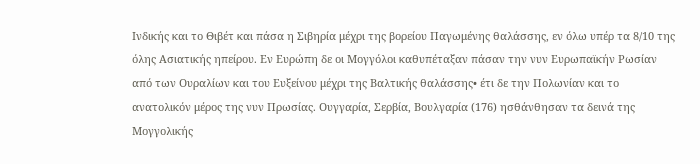Ινδικής και το Θιβέτ και πάσα η Σιβηρία μέχρι της βορείου Παγωμένης θαλάσσης, εν όλω υπέρ τα 8/10 της όλης Ασιατικής ηπείρου. Εν Ευρώπη δε οι Μογγόλοι καθυπέταξαν πάσαν την νυν Ευρωπαϊκήν Ρωσίαν από των Ουραλίων και του Ευξείνου μέχρι της Βαλτικής θαλάσσης• έτι δε την Πολωνίαν και το ανατολικόν μέρος της νυν Πρωσίας. Ουγγαρία, Σερβία, Βουλγαρία (176) ησθάνθησαν τα δεινά της Μογγολικής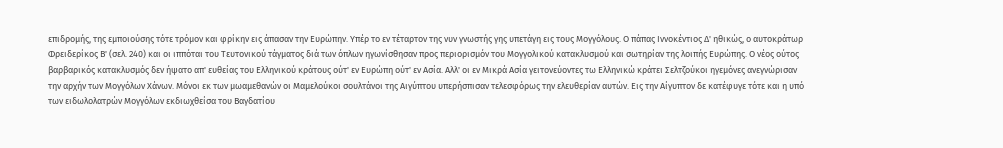επιδρομής, της εμποιούσης τότε τρόμον και φρίκην εις άπασαν την Ευρώπην. Υπέρ το εν τέταρτον της νυν γνωστής γης υπετάγη εις τους Μογγόλους. Ο πάπας Ιννοκέντιος Δ' ηθικώς, ο αυτοκράτωρ Φρειδερίκος Β' (σελ. 240) και οι ιππόται του Τευτονικού τάγματος διά των όπλων ηγωνίσθησαν προς περιορισμόν του Μογγολικού κατακλυσμού και σωτηρίαν της λοιπής Ευρώπης. Ο νέος ούτος βαρβαρικός κατακλυσμός δεν ήψατο απ' ευθείας του Ελληνικού κράτους ούτ' εν Ευρώπη ούτ' εν Ασία. Αλλ' οι εν Μικρά Ασία γειτονεύοντες τω Ελληνικώ κράτει Σελτζούκοι ηγεμόνες ανεγνώρισαν την αρχήν των Μογγόλων Χάνων. Μόνοι εκ των μωαμεθανών οι Μαμελούκοι σουλτάνοι της Αιγύπτου υπερήσπισαν τελεσφόρως την ελευθερίαν αυτών. Εις την Αίγυπτον δε κατέφυγε τότε και η υπό των ειδωλολατρών Μογγόλων εκδιωχθείσα του Βαγδατίου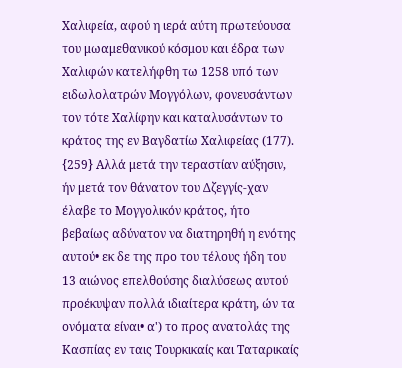Χαλιφεία, αφού η ιερά αύτη πρωτεύουσα του μωαμεθανικού κόσμου και έδρα των Χαλιφών κατελήφθη τω 1258 υπό των ειδωλολατρών Μογγόλων, φονευσάντων τον τότε Χαλίφην και καταλυσάντων το κράτος της εν Βαγδατίω Χαλιφείας (177).
{259} Αλλά μετά την τεραστίαν αύξησιν, ήν μετά τον θάνατον του Δζεγγίς-χαν έλαβε το Μογγολικόν κράτος, ήτο βεβαίως αδύνατον να διατηρηθή η ενότης αυτού• εκ δε της προ του τέλους ήδη του 13 αιώνος επελθούσης διαλύσεως αυτού προέκυψαν πολλά ιδιαίτερα κράτη, ών τα ονόματα είναι• α') το προς ανατολάς της Κασπίας εν ταις Τουρκικαίς και Ταταρικαίς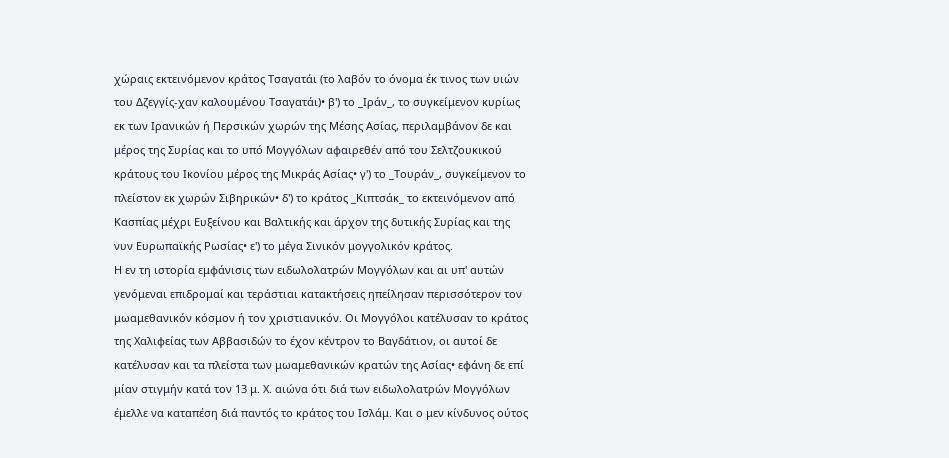χώραις εκτεινόμενον κράτος Τσαγατάι (το λαβόν το όνομα έκ τινος των υιών του Δζεγγίς-χαν καλουμένου Τσαγατάι)• β') το _Ιράν_, το συγκείμενον κυρίως εκ των Ιρανικών ή Περσικών χωρών της Μέσης Ασίας, περιλαμβάνον δε και μέρος της Συρίας και το υπό Μογγόλων αφαιρεθέν από του Σελτζουκικού κράτους του Ικονίου μέρος της Μικράς Ασίας• γ') το _Τουράν_, συγκείμενον το πλείστον εκ χωρών Σιβηρικών• δ') το κράτος _Κιπτσάκ_ το εκτεινόμενον από Κασπίας μέχρι Ευξείνου και Βαλτικής και άρχον της δυτικής Συρίας και της νυν Ευρωπαϊκής Ρωσίας• ε') το μέγα Σινικόν μογγολικόν κράτος.
Η εν τη ιστορία εμφάνισις των ειδωλολατρών Μογγόλων και αι υπ' αυτών γενόμεναι επιδρομαί και τεράστιαι κατακτήσεις ηπείλησαν περισσότερον τον μωαμεθανικόν κόσμον ή τον χριστιανικόν. Οι Μογγόλοι κατέλυσαν το κράτος της Χαλιφείας των Αββασιδών το έχον κέντρον το Βαγδάτιον, οι αυτοί δε κατέλυσαν και τα πλείστα των μωαμεθανικών κρατών της Ασίας• εφάνη δε επί μίαν στιγμήν κατά τον 13 μ. Χ. αιώνα ότι διά των ειδωλολατρών Μογγόλων έμελλε να καταπέση διά παντός το κράτος του Ισλάμ. Και ο μεν κίνδυνος ούτος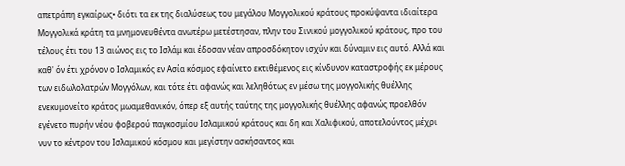απετράπη εγκαίρως• διότι τα εκ της διαλύσεως του μεγάλου Μογγολικού κράτους προκύψαντα ιδιαίτερα Μογγολικά κράτη τα μνημονευθέντα ανωτέρω μετέστησαν, πλην του Σινικού μογγολικού κράτους, προ του τέλους έτι του 13 αιώνος εις το Ισλάμ και έδοσαν νέαν απροσδόκητον ισχύν και δύναμιν εις αυτό. Αλλά και καθ' όν έτι χρόνον ο Ισλαμικός εν Ασία κόσμος εφαίνετο εκτιθέμενος εις κίνδυνον καταστροφής εκ μέρους των ειδωλολατρών Μογγόλων, και τότε έτι αφανώς και λεληθότως εν μέσω της μογγολικής θυέλλης ενεκυμονείτο κράτος μωαμεθανικόν, όπερ εξ αυτής ταύτης της μογγολικής θυέλλης αφανώς προελθόν εγένετο πυρήν νέου φοβερού παγκοσμίου Ισλαμικού κράτους και δη και Χαλιφικού, αποτελούντος μέχρι νυν το κέντρον του Ισλαμικού κόσμου και μεγίστην ασκήσαντος και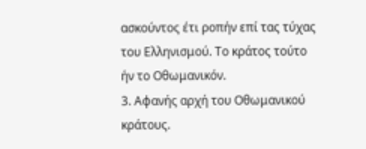ασκούντος έτι ροπήν επί τας τύχας του Ελληνισμού. Το κράτος τούτο ήν το Οθωμανικόν.
3. Αφανής αρχή του Οθωμανικού κράτους.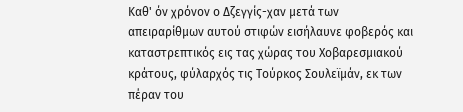Καθ' όν χρόνον ο Δζεγγίς-χαν μετά των απειραρίθμων αυτού στιφών εισήλαυνε φοβερός και καταστρεπτικός εις τας χώρας του Χοβαρεσμιακού κράτους, φύλαρχός τις Τούρκος Σουλεϊμάν, εκ των πέραν του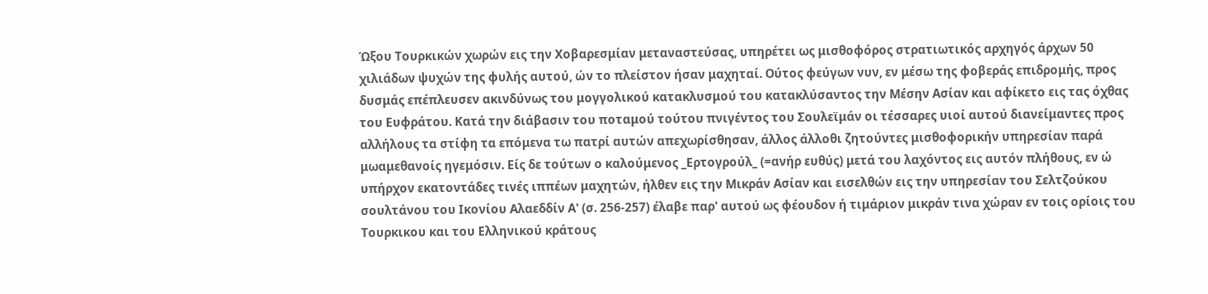Ώξου Τουρκικών χωρών εις την Χοβαρεσμίαν μεταναστεύσας, υπηρέτει ως μισθοφόρος στρατιωτικός αρχηγός άρχων 50 χιλιάδων ψυχών της φυλής αυτού, ών το πλείστον ήσαν μαχηταί. Ούτος φεύγων νυν, εν μέσω της φοβεράς επιδρομής, προς δυσμάς επέπλευσεν ακινδύνως του μογγολικού κατακλυσμού του κατακλύσαντος την Μέσην Ασίαν και αφίκετο εις τας όχθας του Ευφράτου. Κατά την διάβασιν του ποταμού τούτου πνιγέντος του Σουλεϊμάν οι τέσσαρες υιοί αυτού διανείμαντες προς αλλήλους τα στίφη τα επόμενα τω πατρί αυτών απεχωρίσθησαν, άλλος άλλοθι ζητούντες μισθοφορικήν υπηρεσίαν παρά μωαμεθανοίς ηγεμόσιν. Είς δε τούτων ο καλούμενος _Ερτογρούλ_ (=ανήρ ευθύς) μετά του λαχόντος εις αυτόν πλήθους, εν ώ υπήρχον εκατοντάδες τινές ιππέων μαχητών, ήλθεν εις την Μικράν Ασίαν και εισελθών εις την υπηρεσίαν του Σελτζούκου σουλτάνου του Ικονίου Αλαεδδίν Α' (σ. 256-257) έλαβε παρ' αυτού ως φέουδον ή τιμάριον μικράν τινα χώραν εν τοις ορίοις του Τουρκικου και του Ελληνικού κράτους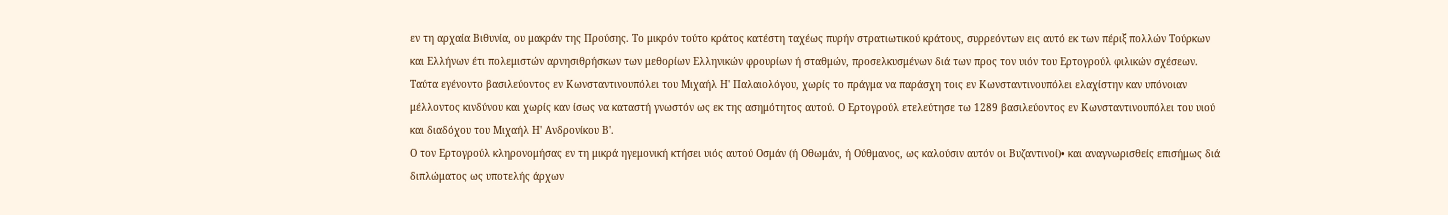εν τη αρχαία Βιθυνία, ου μακράν της Προύσης. Το μικρόν τούτο κράτος κατέστη ταχέως πυρήν στρατιωτικού κράτους, συρρεόντων εις αυτό εκ των πέριξ πολλών Τούρκων και Ελλήνων έτι πολεμιστών αρνησιθρήσκων των μεθορίων Ελληνικών φρουρίων ή σταθμών, προσελκυσμένων διά των προς τον υιόν του Ερτογρούλ φιλικών σχέσεων. Ταύτα εγένοντο βασιλεύοντος εν Κωνσταντινουπόλει του Μιχαήλ Η' Παλαιολόγου, χωρίς το πράγμα να παράσχη τοις εν Κωνσταντινουπόλει ελαχίστην καν υπόνοιαν μέλλοντος κινδύνου και χωρίς καν ίσως να καταστή γνωστόν ως εκ της ασημότητος αυτού. Ο Ερτογρούλ ετελεύτησε τω 1289 βασιλεύοντος εν Κωνσταντινουπόλει του υιού και διαδόχου του Μιχαήλ Η' Ανδρονίκου Β'.
Ο τον Ερτογρούλ κληρονομήσας εν τη μικρά ηγεμονική κτήσει υιός αυτού Οσμάν (ή Οθωμάν, ή Ούθμανος, ως καλούσιν αυτόν οι Βυζαντινοί)• και αναγνωρισθείς επισήμως διά διπλώματος ως υποτελής άρχων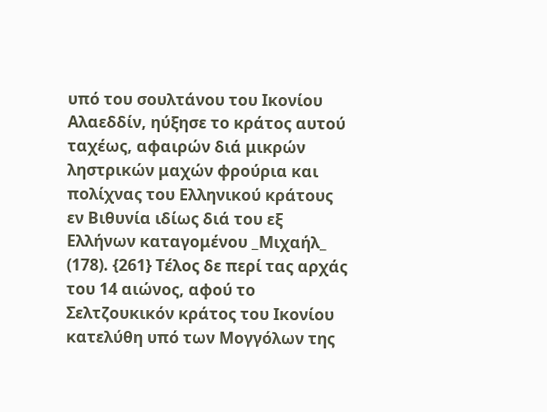υπό του σουλτάνου του Ικονίου Αλαεδδίν, ηύξησε το κράτος αυτού ταχέως, αφαιρών διά μικρών ληστρικών μαχών φρούρια και πολίχνας του Ελληνικού κράτους εν Βιθυνία ιδίως διά του εξ Ελλήνων καταγομένου _Μιχαήλ_ (178). {261} Τέλος δε περί τας αρχάς του 14 αιώνος, αφού το Σελτζουκικόν κράτος του Ικονίου κατελύθη υπό των Μογγόλων της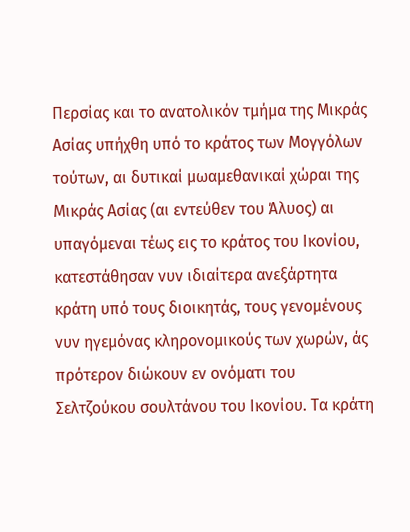Περσίας και το ανατολικόν τμήμα της Μικράς Ασίας υπήχθη υπό το κράτος των Μογγόλων τούτων, αι δυτικαί μωαμεθανικαί χώραι της Μικράς Ασίας (αι εντεύθεν του Άλυος) αι υπαγόμεναι τέως εις το κράτος του Ικονίου, κατεστάθησαν νυν ιδιαίτερα ανεξάρτητα κράτη υπό τους διοικητάς, τους γενομένους νυν ηγεμόνας κληρονομικούς των χωρών, άς πρότερον διώκουν εν ονόματι του Σελτζούκου σουλτάνου του Ικονίου. Τα κράτη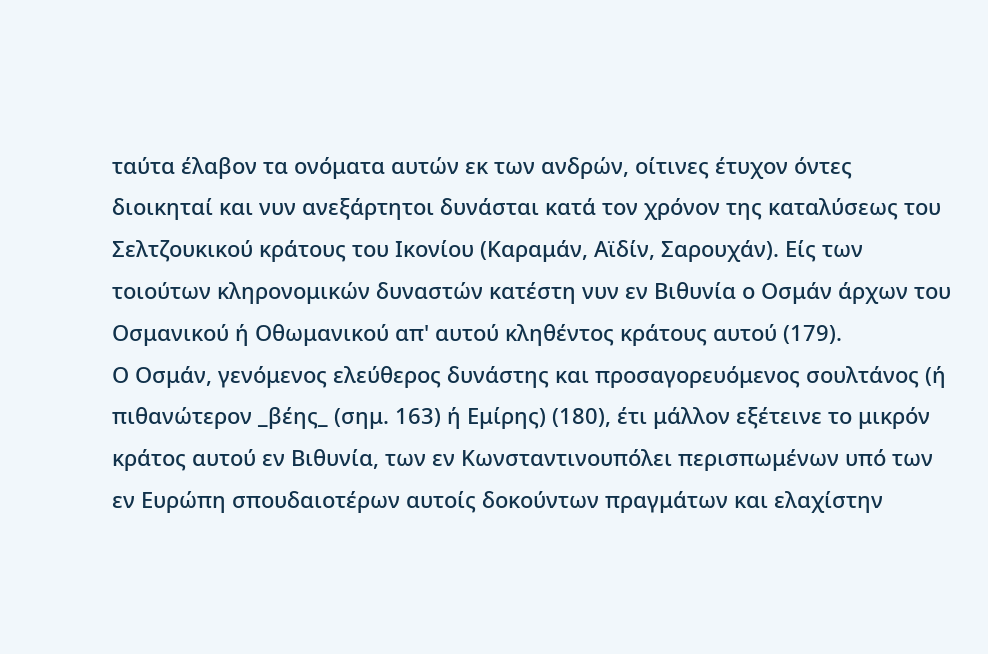ταύτα έλαβον τα ονόματα αυτών εκ των ανδρών, οίτινες έτυχον όντες διοικηταί και νυν ανεξάρτητοι δυνάσται κατά τον χρόνον της καταλύσεως του Σελτζουκικού κράτους του Ικονίου (Καραμάν, Αϊδίν, Σαρουχάν). Είς των τοιούτων κληρονομικών δυναστών κατέστη νυν εν Βιθυνία ο Οσμάν άρχων του Οσμανικού ή Οθωμανικού απ' αυτού κληθέντος κράτους αυτού (179).
Ο Οσμάν, γενόμενος ελεύθερος δυνάστης και προσαγορευόμενος σουλτάνος (ή πιθανώτερον _βέης_ (σημ. 163) ή Εμίρης) (180), έτι μάλλον εξέτεινε το μικρόν κράτος αυτού εν Βιθυνία, των εν Κωνσταντινουπόλει περισπωμένων υπό των εν Ευρώπη σπουδαιοτέρων αυτοίς δοκούντων πραγμάτων και ελαχίστην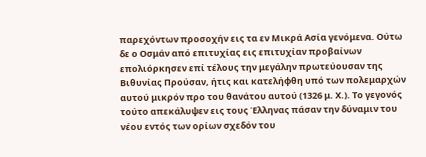παρεχόντων προσοχήν εις τα εν Μικρά Ασία γενόμενα. Ούτω δε ο Οσμάν από επιτυχίας εις επιτυχίαν προβαίνων επολιόρκησεν επί τέλους την μεγάλην πρωτεύουσαν της Βιθυνίας Προύσαν, ήτις και κατελήφθη υπό των πολεμαρχών αυτού μικρόν προ του θανάτου αυτού (1326 μ. Χ.). Το γεγονός τούτο απεκάλυψεν εις τους Έλληνας πάσαν την δύναμιν του νέου εντός των ορίων σχεδόν του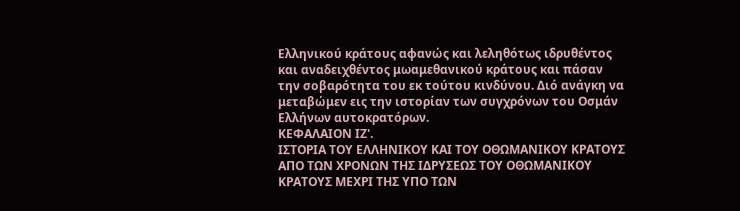Ελληνικού κράτους αφανώς και λεληθότως ιδρυθέντος και αναδειχθέντος μωαμεθανικού κράτους και πάσαν την σοβαρότητα του εκ τούτου κινδύνου. Διό ανάγκη να μεταβώμεν εις την ιστορίαν των συγχρόνων του Οσμάν Ελλήνων αυτοκρατόρων.
ΚΕΦΑΛΑΙΟΝ ΙΖ'.
ΙΣΤΟΡΙΑ ΤΟΥ ΕΛΛΗΝΙΚΟΥ ΚΑΙ ΤΟΥ ΟΘΩΜΑΝΙΚΟΥ ΚΡΑΤΟΥΣ ΑΠΟ ΤΩΝ ΧΡΟΝΩΝ ΤΗΣ ΙΔΡΥΣΕΩΣ ΤΟΥ ΟΘΩΜΑΝΙΚΟΥ ΚΡΑΤΟΥΣ ΜΕΧΡΙ ΤΗΣ ΥΠΟ ΤΩΝ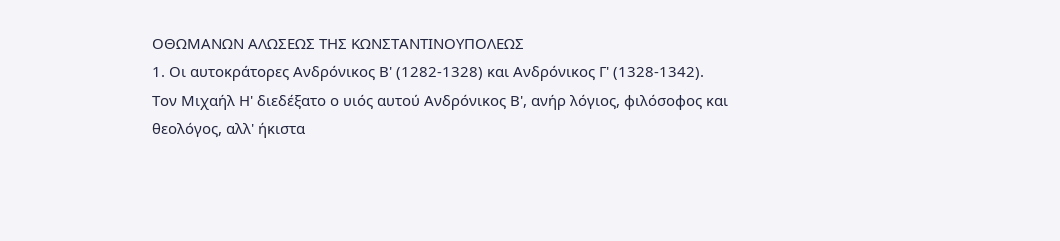ΟΘΩΜΑΝΩΝ ΑΛΩΣΕΩΣ ΤΗΣ ΚΩΝΣΤΑΝΤΙΝΟΥΠΟΛΕΩΣ
1. Οι αυτοκράτορες Ανδρόνικος Β' (1282-1328) και Ανδρόνικος Γ' (1328-1342).
Τον Μιχαήλ Η' διεδέξατο ο υιός αυτού Ανδρόνικος Β', ανήρ λόγιος, φιλόσοφος και θεολόγος, αλλ' ήκιστα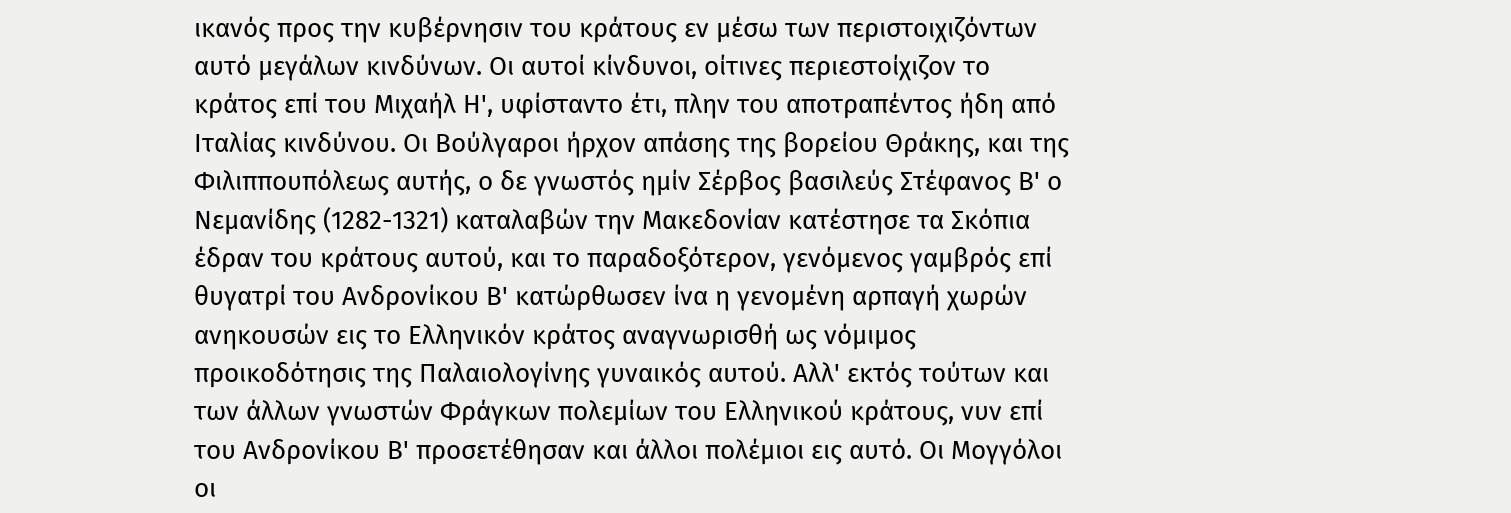ικανός προς την κυβέρνησιν του κράτους εν μέσω των περιστοιχιζόντων αυτό μεγάλων κινδύνων. Οι αυτοί κίνδυνοι, οίτινες περιεστοίχιζον το κράτος επί του Μιχαήλ Η', υφίσταντο έτι, πλην του αποτραπέντος ήδη από Ιταλίας κινδύνου. Οι Βούλγαροι ήρχον απάσης της βορείου Θράκης, και της Φιλιππουπόλεως αυτής, ο δε γνωστός ημίν Σέρβος βασιλεύς Στέφανος Β' ο Νεμανίδης (1282-1321) καταλαβών την Μακεδονίαν κατέστησε τα Σκόπια έδραν του κράτους αυτού, και το παραδοξότερον, γενόμενος γαμβρός επί θυγατρί του Ανδρονίκου Β' κατώρθωσεν ίνα η γενομένη αρπαγή χωρών ανηκουσών εις το Ελληνικόν κράτος αναγνωρισθή ως νόμιμος προικοδότησις της Παλαιολογίνης γυναικός αυτού. Αλλ' εκτός τούτων και των άλλων γνωστών Φράγκων πολεμίων του Ελληνικού κράτους, νυν επί του Ανδρονίκου Β' προσετέθησαν και άλλοι πολέμιοι εις αυτό. Οι Μογγόλοι οι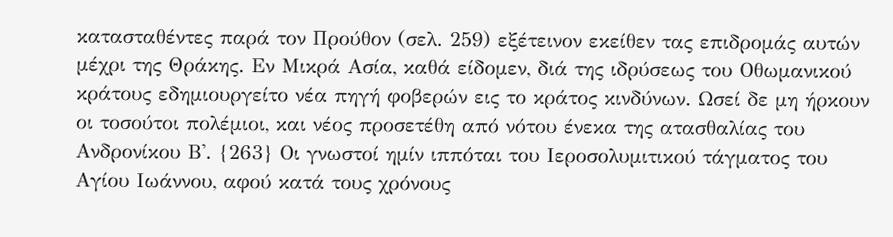κατασταθέντες παρά τον Προύθον (σελ. 259) εξέτεινον εκείθεν τας επιδρομάς αυτών μέχρι της Θράκης. Εν Μικρά Ασία, καθά είδομεν, διά της ιδρύσεως του Οθωμανικού κράτους εδημιουργείτο νέα πηγή φοβερών εις το κράτος κινδύνων. Ωσεί δε μη ήρκουν οι τοσούτοι πολέμιοι, και νέος προσετέθη από νότου ένεκα της ατασθαλίας του Ανδρονίκου Β'. {263} Οι γνωστοί ημίν ιππόται του Ιεροσολυμιτικού τάγματος του Αγίου Ιωάννου, αφού κατά τους χρόνους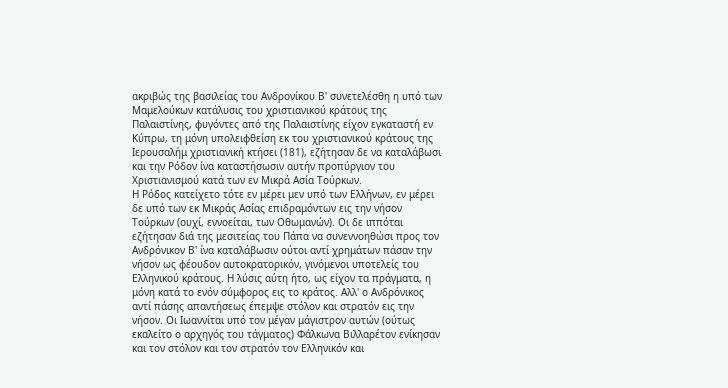ακριβώς της βασιλείας του Ανδρονίκου Β' συνετελέσθη η υπό των Μαμελούκων κατάλυσις του χριστιανικού κράτους της Παλαιστίνης, φυγόντες από της Παλαιστίνης είχον εγκαταστή εν Κύπρω, τη μόνη υπολειφθείση εκ του χριστιανικού κράτους της Ιερουσαλήμ χριστιανική κτήσει (181), εζήτησαν δε να καταλάβωσι και την Ρόδον ίνα καταστήσωσιν αυτήν προπύργιον του Χριστιανισμού κατά των εν Μικρά Ασία Τούρκων.
Η Ρόδος κατείχετο τότε εν μέρει μεν υπό των Ελλήνων, εν μέρει δε υπό των εκ Μικράς Ασίας επιδραμόντων εις την νήσον Τούρκων (ουχί, εννοείται, των Οθωμανών). Οι δε ιππόται εζήτησαν διά της μεσιτείας του Πάπα να συνεννοηθώσι προς τον Ανδρόνικον Β' ίνα καταλάβωσιν ούτοι αντί χρημάτων πάσαν την νήσον ως φέουδον αυτοκρατορικόν, γινόμενοι υποτελείς του Ελληνικού κράτους. Η λύσις αύτη ήτο, ως είχον τα πράγματα, η μόνη κατά το ενόν σύμφορος εις το κράτος. Αλλ' ο Ανδρόνικος αντί πάσης απαντήσεως έπεμψε στόλον και στρατόν εις την νήσον. Οι Ιωαννίται υπό τον μέγαν μάγιστρον αυτών (ούτως εκαλείτο ο αρχηγός του τάγματος) Φάλκωνα Βιλλαρέτον ενίκησαν και τον στόλον και τον στρατόν τον Ελληνικόν και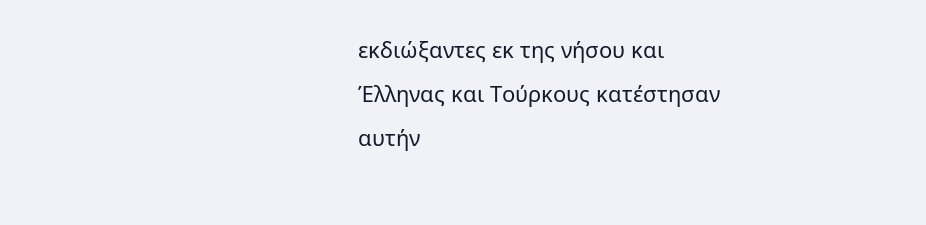εκδιώξαντες εκ της νήσου και Έλληνας και Τούρκους κατέστησαν αυτήν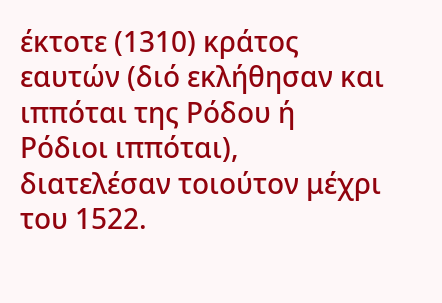έκτοτε (1310) κράτος εαυτών (διό εκλήθησαν και ιππόται της Ρόδου ή Ρόδιοι ιππόται), διατελέσαν τοιούτον μέχρι του 1522.